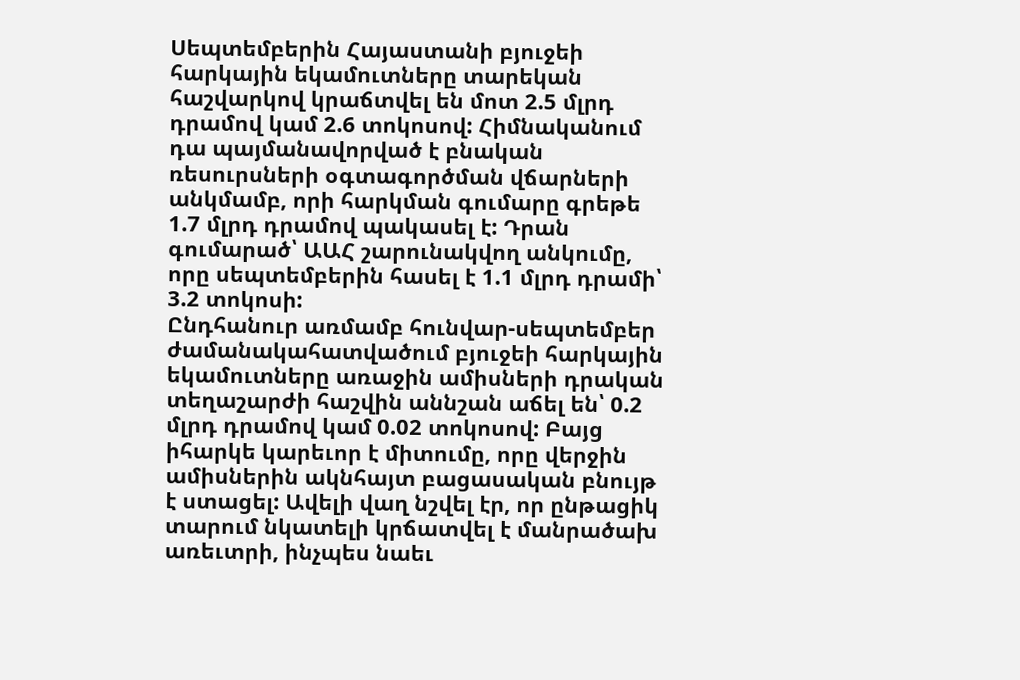Սեպտեմբերին Հայաստանի բյուջեի հարկային եկամուտները տարեկան հաշվարկով կրաճտվել են մոտ 2.5 մլրդ դրամով կամ 2.6 տոկոսով: Հիմնականում դա պայմանավորված է բնական ռեսուրսների օգտագործման վճարների անկմամբ, որի հարկման գումարը գրեթե 1.7 մլրդ դրամով պակասել է: Դրան գումարած՝ ԱԱՀ շարունակվող անկումը, որը սեպտեմբերին հասել է 1.1 մլրդ դրամի՝ 3.2 տոկոսի:
Ընդհանուր առմամբ հունվար-սեպտեմբեր ժամանակահատվածում բյուջեի հարկային եկամուտները առաջին ամիսների դրական տեղաշարժի հաշվին աննշան աճել են՝ 0.2 մլրդ դրամով կամ 0.02 տոկոսով: Բայց իհարկե կարեւոր է միտումը, որը վերջին ամիսներին ակնհայտ բացասական բնույթ է ստացել: Ավելի վաղ նշվել էր, որ ընթացիկ տարում նկատելի կրճատվել է մանրածախ առեւտրի, ինչպես նաեւ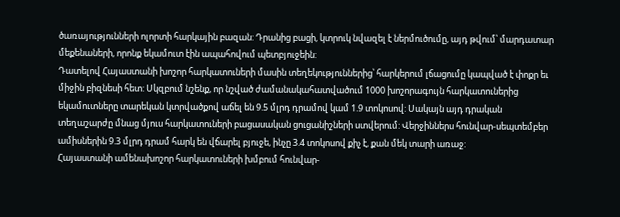ծառայությունների ոլորտի հարկային բազան: Դրանից բացի, կտրուկ նվազել է ներմուծումը, այդ թվում՝ մարդատար մեքենաների, որոնք եկամուտ էին ապահովում պետբյուջեին:
Դատելով Հայաստանի խոշոր հարկատուների մասին տեղեկություններից՝ հարկերում լճացումը կապված է փոքր եւ միջին բիզնեսի հետ: Սկզբում նշենք, որ նշված ժամանակահատվածում 1000 խոշորագույն հարկատուներից եկամուտները տարեկան կտրվածքով աճել են 9.5 մլրդ դրամով կամ 1.9 տոկոսով: Սակայն այդ դրական տեղաշարժը մնաց մյուս հարկատուների բացասական ցուցանիշների ստվերում: Վերջիններս հունվար-սեպտեմբեր ամիսներին 9.3 մլրդ դրամ հարկ են վճարել բյուջե, ինչը 3.4 տոկոսով քիչ է, քան մեկ տարի առաջ:
Հայաստանի ամենախոշոր հարկատուների խմբում հունվար-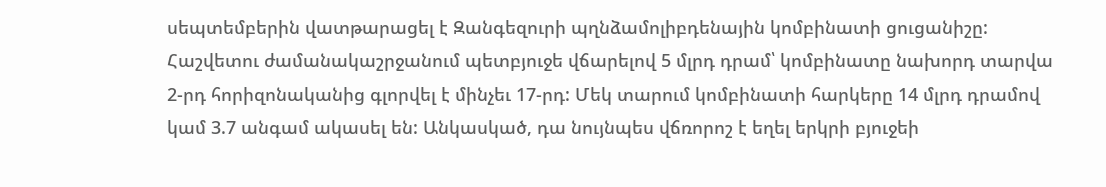սեպտեմբերին վատթարացել է Զանգեզուրի պղնձամոլիբդենային կոմբինատի ցուցանիշը:
Հաշվետու ժամանակաշրջանում պետբյուջե վճարելով 5 մլրդ դրամ՝ կոմբինատը նախորդ տարվա 2-րդ հորիզոնականից գլորվել է մինչեւ 17-րդ: Մեկ տարում կոմբինատի հարկերը 14 մլրդ դրամով կամ 3.7 անգամ ակասել են: Անկասկած, դա նույնպես վճռորոշ է եղել երկրի բյուջեի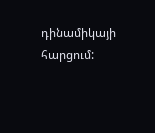դինամիկայի հարցում: